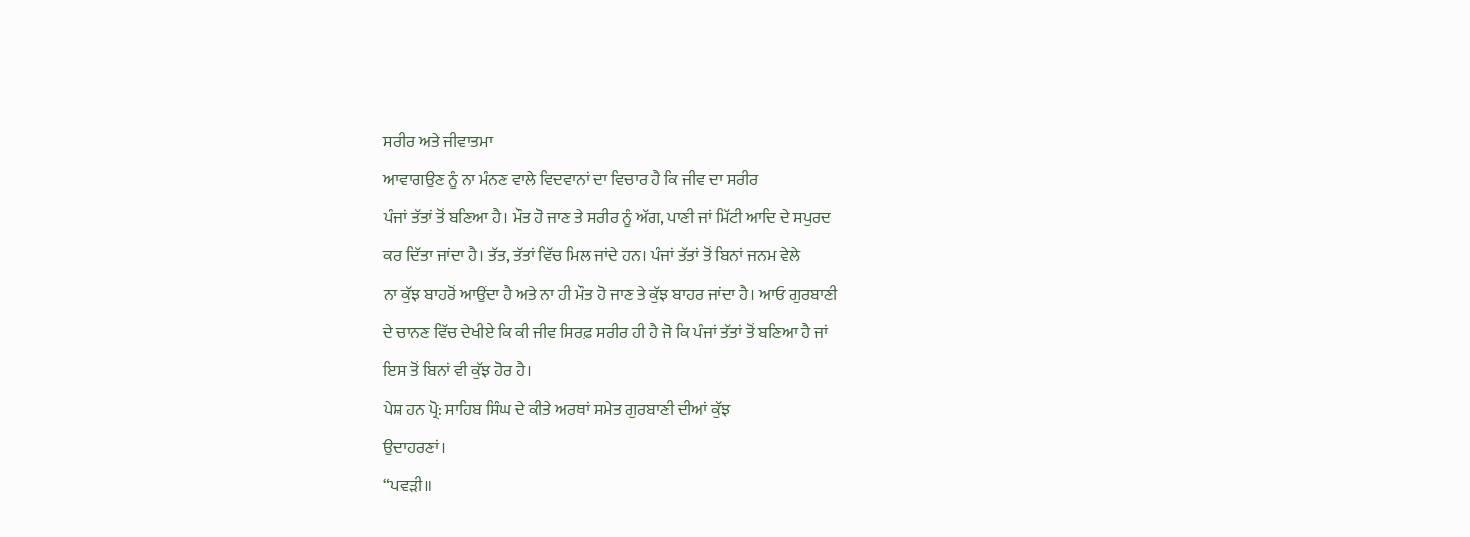ਸਰੀਰ ਅਤੇ ਜੀਵਾਤਮਾ
ਆਵਾਗਉਣ ਨੂੰ ਨਾ ਮੰਨਣ ਵਾਲੇ ਵਿਦਵਾਨਾਂ ਦਾ ਵਿਚਾਰ ਹੈ ਕਿ ਜੀਵ ਦਾ ਸਰੀਰ
ਪੰਜਾਂ ਤੱਤਾਂ ਤੋਂ ਬਣਿਆ ਹੈ। ਮੌਤ ਹੋ ਜਾਣ ਤੇ ਸਰੀਰ ਨੂੰ ਅੱਗ, ਪਾਣੀ ਜਾਂ ਮਿੱਟੀ ਆਦਿ ਦੇ ਸਪੁਰਦ
ਕਰ ਦਿੱਤਾ ਜਾਂਦਾ ਹੈ। ਤੱਤ, ਤੱਤਾਂ ਵਿੱਚ ਮਿਲ ਜਾਂਦੇ ਹਨ। ਪੰਜਾਂ ਤੱਤਾਂ ਤੋਂ ਬਿਨਾਂ ਜਨਮ ਵੇਲੇ
ਨਾ ਕੁੱਝ ਬਾਹਰੋਂ ਆਉਂਦਾ ਹੈ ਅਤੇ ਨਾ ਹੀ ਮੌਤ ਹੋ ਜਾਣ ਤੇ ਕੁੱਝ ਬਾਹਰ ਜਾਂਦਾ ਹੈ। ਆਓ ਗੁਰਬਾਣੀ
ਦੇ ਚਾਨਣ ਵਿੱਚ ਦੇਖੀਏ ਕਿ ਕੀ ਜੀਵ ਸਿਰਫ਼ ਸਰੀਰ ਹੀ ਹੈ ਜੋ ਕਿ ਪੰਜਾਂ ਤੱਤਾਂ ਤੋਂ ਬਣਿਆ ਹੈ ਜਾਂ
ਇਸ ਤੋਂ ਬਿਨਾਂ ਵੀ ਕੁੱਝ ਹੋਰ ਹੈ।
ਪੇਸ਼ ਹਨ ਪ੍ਰੋ: ਸਾਹਿਬ ਸਿੰਘ ਦੇ ਕੀਤੇ ਅਰਥਾਂ ਸਮੇਤ ਗੁਰਬਾਣੀ ਦੀਆਂ ਕੁੱਝ
ਉਦਾਹਰਣਾਂ।
“ਪਵੜੀ॥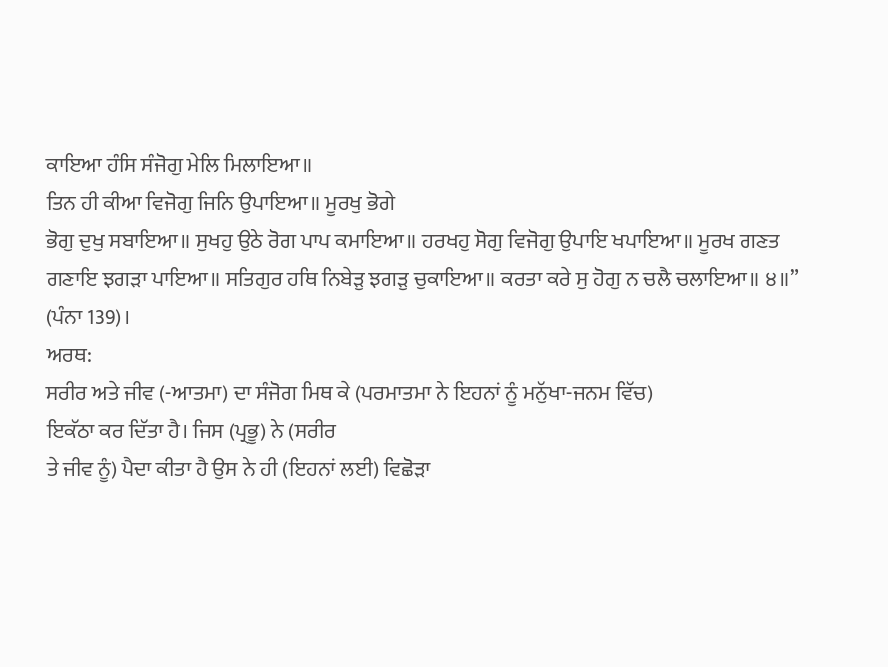ਕਾਇਆ ਹੰਸਿ ਸੰਜੋਗੁ ਮੇਲਿ ਮਿਲਾਇਆ॥
ਤਿਨ ਹੀ ਕੀਆ ਵਿਜੋਗੁ ਜਿਨਿ ਉਪਾਇਆ॥ ਮੂਰਖੁ ਭੋਗੇ
ਭੋਗੁ ਦੁਖੁ ਸਬਾਇਆ॥ ਸੁਖਹੁ ਉਠੇ ਰੋਗ ਪਾਪ ਕਮਾਇਆ॥ ਹਰਖਹੁ ਸੋਗੁ ਵਿਜੋਗੁ ਉਪਾਇ ਖਪਾਇਆ॥ ਮੂਰਖ ਗਣਤ
ਗਣਾਇ ਝਗੜਾ ਪਾਇਆ॥ ਸਤਿਗੁਰ ਹਥਿ ਨਿਬੇੜੁ ਝਗੜੁ ਚੁਕਾਇਆ॥ ਕਰਤਾ ਕਰੇ ਸੁ ਹੋਗੁ ਨ ਚਲੈ ਚਲਾਇਆ॥ ੪॥”
(ਪੰਨਾ 139)।
ਅਰਥ:
ਸਰੀਰ ਅਤੇ ਜੀਵ (-ਆਤਮਾ) ਦਾ ਸੰਜੋਗ ਮਿਥ ਕੇ (ਪਰਮਾਤਮਾ ਨੇ ਇਹਨਾਂ ਨੂੰ ਮਨੁੱਖਾ-ਜਨਮ ਵਿੱਚ)
ਇਕੱਠਾ ਕਰ ਦਿੱਤਾ ਹੈ। ਜਿਸ (ਪ੍ਰਭੂ) ਨੇ (ਸਰੀਰ
ਤੇ ਜੀਵ ਨੂੰ) ਪੈਦਾ ਕੀਤਾ ਹੈ ਉਸ ਨੇ ਹੀ (ਇਹਨਾਂ ਲਈ) ਵਿਛੋੜਾ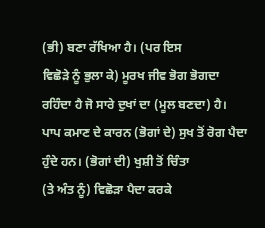(ਭੀ) ਬਣਾ ਰੱਖਿਆ ਹੈ। (ਪਰ ਇਸ
ਵਿਛੋੜੇ ਨੂੰ ਭੁਲਾ ਕੇ) ਮੂਰਖ ਜੀਵ ਭੋਗ ਭੋਗਦਾ ਰਹਿੰਦਾ ਹੈ ਜੋ ਸਾਰੇ ਦੁਖਾਂ ਦਾ (ਮੂਲ ਬਣਦਾ) ਹੈ।
ਪਾਪ ਕਮਾਣ ਦੇ ਕਾਰਨ (ਭੋਗਾਂ ਦੇ) ਸੁਖ ਤੋਂ ਰੋਗ ਪੈਦਾ ਹੁੰਦੇ ਹਨ। (ਭੋਗਾਂ ਦੀ) ਖੁਸ਼ੀ ਤੋਂ ਚਿੰਤਾ
(ਤੇ ਅੰਤ ਨੂੰ) ਵਿਛੋੜਾ ਪੈਦਾ ਕਰਕੇ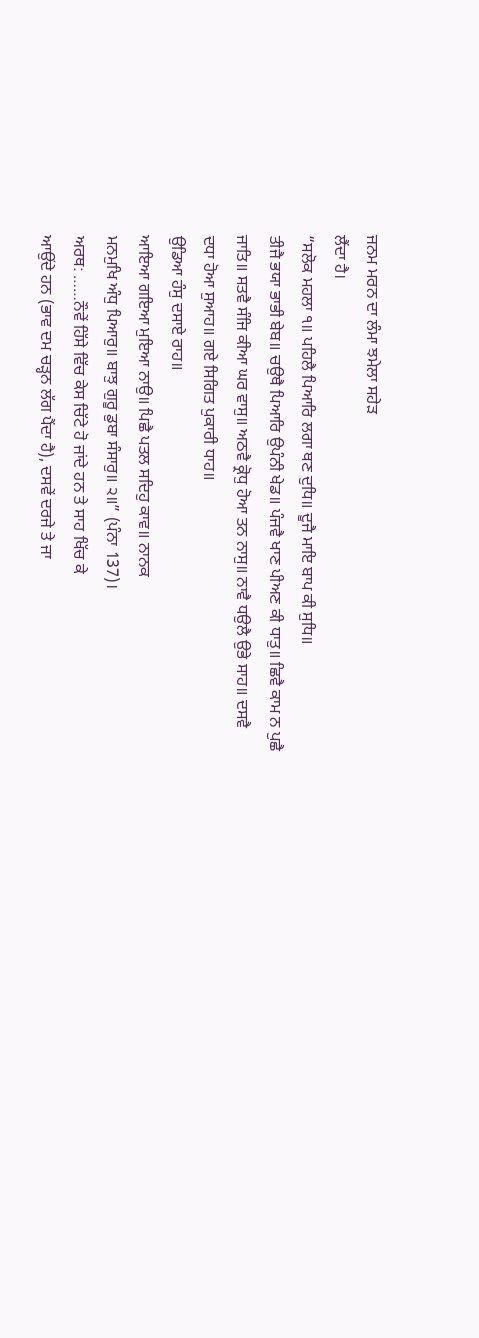ਜਨਮ ਮਰਨ ਦਾ ਲੰਮਾ ਝਮੇਲਾ ਸਹੇੜ
ਲੈਂਦਾ ਹੈ।
“ਸਲੋਕ ਮਹਲਾ ੧॥ ਪਹਿਲੈ ਪਿਆਰਿ ਲਗਾ ਥਣ ਦੁਧਿ॥ ਦੂਜੈ ਮਾਇ ਬਾਪ ਕੀ ਸੁਧਿ॥
ਤੀਜੈ ਭਯਾ ਭਾਭੀ ਬੇਬ॥ ਚਉਥੈ ਪਿਆਰਿ ਉਪੰਨੀ ਖੇਡ॥ ਪੰਜਵੈ ਖਾਣ ਪੀਅਣ ਕੀ ਧਾਤੁ॥ ਛਿਵੈ ਕਾਮ ਨ ਪੁਛੈ
ਜਾਤਿ॥ ਸਤਵੈ ਸੰਜਿ ਕੀਆ ਘਰ ਵਾਸੁ॥ ਅਠਵੈ ਕ੍ਰੋਧੁ ਹੋਆ ਤਨ ਨਾਸੁ॥ ਨਾਵੈ ਧਉਲੈ ਉਭੇ ਸਾਹ॥ ਦਸਵੈ
ਦਧਾ ਹੋਆ ਸੁਆਹ॥ ਗਏ ਸਿਗਿਤ ਪੁਕਾਰੀ ਧਾਹ॥
ਉਡਿਆ ਹੰਸੁ ਦਸਾਏ ਰਾਹ॥
ਆਇਆ ਗਇਆ ਮੁਇਆ ਨਾਉ॥ ਪਿਛੈ ਪਤਲ ਸਦਿਹੁ ਕਾਵ॥ ਨਾਨਕ
ਮਨਮੁਖਿ ਅੰਧੁ ਪਿਆਰੁ॥ ਬਾਝੁ ਗੁਰੂ ਡੁਬਾ ਸੰਸਾਰੁ॥ ੨॥” (ਪੰਨਾ 137)।
ਅਰਥ: ……ਨੌਵੇਂ ਹਿੱਸੇ ਵਿੱਚ ਕੇਸ ਚਿੱਟੇ ਹੋ ਜਾਂਦੇ ਹਨ ਤੇ ਸਾਹ ਖਿੱਚ ਕੇ
ਆਉਂਦੇ ਹਨ (ਭਾਵ ਦਮ ਚੜ੍ਹਨ ਲੱਗ ਪੈਂਦਾ ਹੈ), ਦਸਵੇਂ ਦਰਜੇ ਤੇ ਜਾ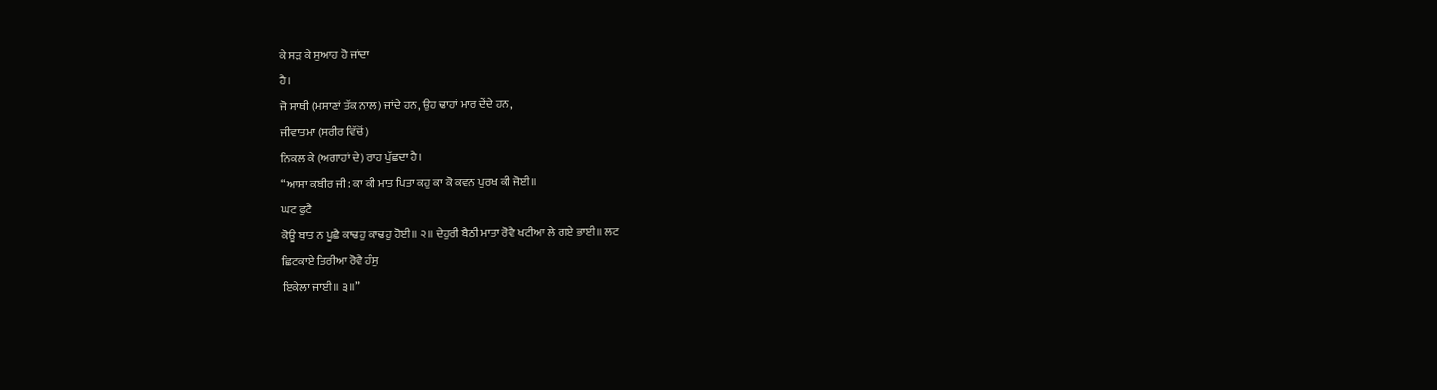ਕੇ ਸੜ ਕੇ ਸੁਆਹ ਹੋ ਜਾਂਦਾ
ਹੈ।
ਜੋ ਸਾਥੀ (ਮਸਾਣਾਂ ਤੱਕ ਨਾਲ) ਜਾਂਦੇ ਹਨ, ਉਹ ਢਾਹਾਂ ਮਾਰ ਦੇਂਦੇ ਹਨ,
ਜੀਵਾਤਮਾ (ਸਰੀਰ ਵਿੱਚੋਂ)
ਨਿਕਲ ਕੇ (ਅਗਾਹਾਂ ਦੇ) ਰਾਹ ਪੁੱਛਦਾ ਹੈ।
“ਆਸਾ ਕਬੀਰ ਜੀ: ਕਾ ਕੀ ਮਾਤ ਪਿਤਾ ਕਹੁ ਕਾ ਕੋ ਕਵਨ ਪੁਰਖ ਕੀ ਜੋਈ॥
ਘਟ ਫੁਟੈ
ਕੋਊ ਬਾਤ ਨ ਪੂਛੈ ਕਾਢਹੁ ਕਾਢਹੁ ਹੋਈ॥ ੨॥ ਦੇਹੁਰੀ ਬੈਠੀ ਮਾਤਾ ਰੋਵੈ ਖਟੀਆ ਲੇ ਗਏ ਭਾਈ॥ ਲਟ
ਛਿਟਕਾਏ ਤਿਰੀਆ ਰੋਵੈ ਹੰਸੁ
ਇਕੇਲਾ ਜਾਈ॥ ੩॥”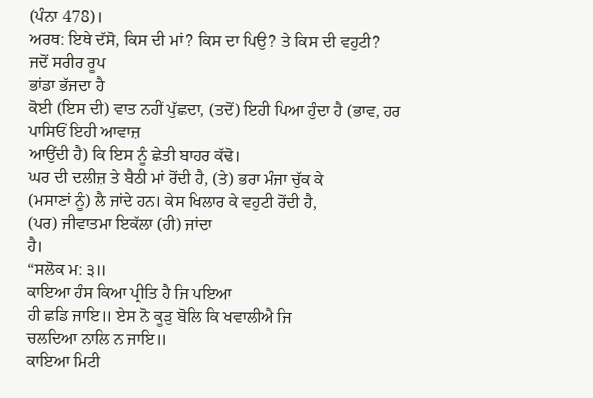(ਪੰਨਾ 478)।
ਅਰਥ: ਇਥੇ ਦੱਸੋ, ਕਿਸ ਦੀ ਮਾਂ? ਕਿਸ ਦਾ ਪਿਉ? ਤੇ ਕਿਸ ਦੀ ਵਹੁਟੀ?
ਜਦੋਂ ਸਰੀਰ ਰੂਪ
ਭਾਂਡਾ ਭੱਜਦਾ ਹੈ
ਕੋਈ (ਇਸ ਦੀ) ਵਾਤ ਨਹੀਂ ਪੁੱਛਦਾ, (ਤਦੋਂ) ਇਹੀ ਪਿਆ ਹੁੰਦਾ ਹੈ (ਭਾਵ, ਹਰ ਪਾਸਿਓਂ ਇਹੀ ਆਵਾਜ਼
ਆਉਂਦੀ ਹੈ) ਕਿ ਇਸ ਨੂੰ ਛੇਤੀ ਬਾਹਰ ਕੱਢੋ।
ਘਰ ਦੀ ਦਲੀਜ਼ ਤੇ ਬੈਠੀ ਮਾਂ ਰੋਂਦੀ ਹੈ, (ਤੇ) ਭਰਾ ਮੰਜਾ ਚੁੱਕ ਕੇ
(ਮਸਾਣਾਂ ਨੂੰ) ਲੈ ਜਾਂਦੇ ਹਨ। ਕੇਸ ਖਿਲਾਰ ਕੇ ਵਹੁਟੀ ਰੋਂਦੀ ਹੈ,
(ਪਰ) ਜੀਵਾਤਮਾ ਇਕੱਲਾ (ਹੀ) ਜਾਂਦਾ
ਹੈ।
“ਸਲੋਕ ਮ: ੩॥
ਕਾਇਆ ਹੰਸ ਕਿਆ ਪ੍ਰੀਤਿ ਹੈ ਜਿ ਪਇਆ
ਹੀ ਛਡਿ ਜਾਇ॥ ਏਸ ਨੋ ਕੂੜੁ ਬੋਲਿ ਕਿ ਖਵਾਲੀਐ ਜਿ
ਚਲਦਿਆ ਨਾਲਿ ਨ ਜਾਇ॥
ਕਾਇਆ ਮਿਟੀ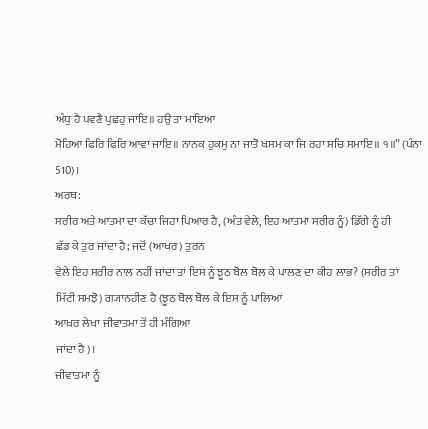ਅੰਧੁ ਹੈ ਪਵਣੈ ਪੁਛਹੁ ਜਾਇ॥ ਹਉ ਤਾ ਮਾਇਆ
ਮੋਹਿਆ ਫਿਰਿ ਫਿਰਿ ਆਵਾ ਜਾਇ॥ ਨਾਨਕ ਹੁਕਮੁ ਨਾ ਜਾਤੋ ਖਸਮ ਕਾ ਜਿ ਰਹਾ ਸਚਿ ਸਮਾਇ॥ ੧॥” (ਪੰਨਾ
510)।
ਅਰਥ:
ਸਰੀਰ ਅਤੇ ਆਤਮਾ ਦਾ ਕੱਚਾ ਜਿਹਾ ਪਿਆਰ ਹੈ, (ਅੰਤ ਵੇਲੇ, ਇਹ ਆਤਮਾ ਸਰੀਰ ਨੂੰ) ਡਿੱਗੇ ਨੂੰ ਹੀ
ਛੱਡ ਕੇ ਤੁਰ ਜਾਂਦਾ ਹੈ; ਜਦੋਂ (ਆਖਰ) ਤੁਰਨ
ਵੇਲੇ ਇਹ ਸਰੀਰ ਨਾਲ ਨਹੀਂ ਜਾਂਦਾ ਤਾਂ ਇਸ ਨੂੰ ਝੂਠ ਬੋਲ ਬੋਲ ਕੇ ਪਾਲਣ ਦਾ ਕੀਹ ਲਾਭ? (ਸਰੀਰ ਤਾਂ
ਮਿੱਟੀ ਸਮਝੋ) ਗ੍ਯਾਨਹੀਣ ਹੈ (ਝੂਠ ਬੋਲ ਬੋਲ ਕੇ ਇਸ ਨੂੰ ਪਾਲਿਆਂ
ਆਖ਼ਰ ਲੇਖਾ ਜੀਵਾਤਮਾ ਤੋਂ ਹੀ ਮੰਗਿਆ
ਜਾਂਦਾ ਹੈ)।
ਜੀਵਾਤਮਾ ਨੂੰ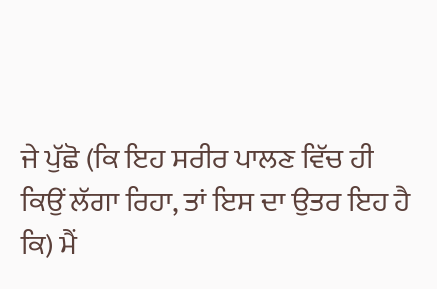ਜੇ ਪੁੱਛੋ (ਕਿ ਇਹ ਸਰੀਰ ਪਾਲਣ ਵਿੱਚ ਹੀ
ਕਿਉਂ ਲੱਗਾ ਰਿਹਾ, ਤਾਂ ਇਸ ਦਾ ਉਤਰ ਇਹ ਹੈ ਕਿ) ਮੈਂ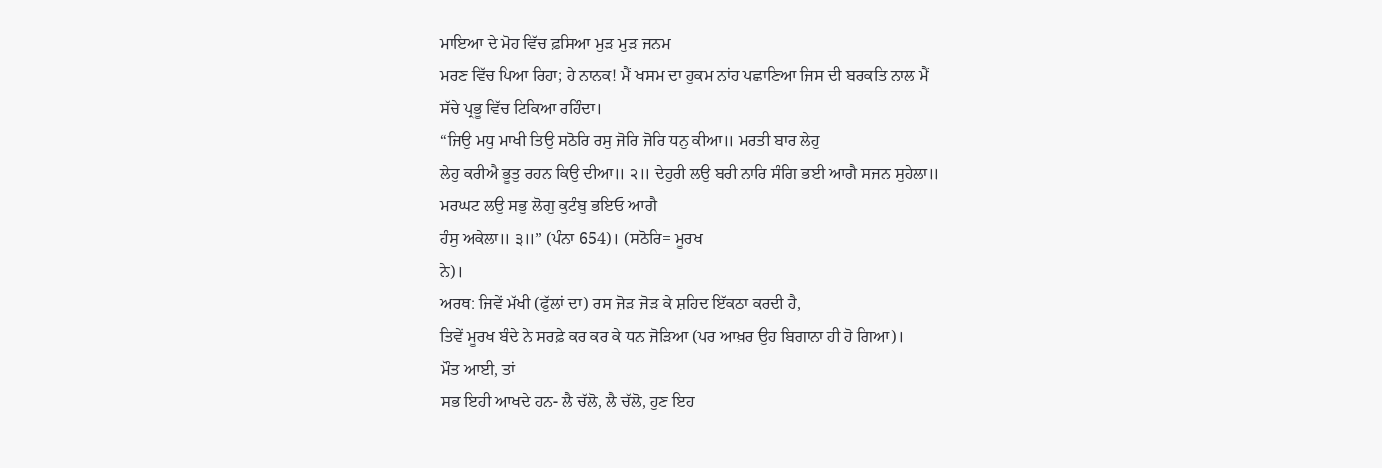ਮਾਇਆ ਦੇ ਮੋਹ ਵਿੱਚ ਫ਼ਸਿਆ ਮੁੜ ਮੁੜ ਜਨਮ
ਮਰਣ ਵਿੱਚ ਪਿਆ ਰਿਹਾ; ਹੇ ਨਾਨਕ! ਮੈਂ ਖਸਮ ਦਾ ਹੁਕਮ ਨਾਂਹ ਪਛਾਣਿਆ ਜਿਸ ਦੀ ਬਰਕਤਿ ਨਾਲ ਮੈਂ
ਸੱਚੇ ਪ੍ਰਭੂ ਵਿੱਚ ਟਿਕਿਆ ਰਹਿੰਦਾ।
“ਜਿਉ ਮਧੁ ਮਾਖੀ ਤਿਉ ਸਠੋਰਿ ਰਸੁ ਜੋਰਿ ਜੋਰਿ ਧਨੁ ਕੀਆ॥ ਮਰਤੀ ਬਾਰ ਲੇਹੁ
ਲੇਹੁ ਕਰੀਐ ਭੂਤੁ ਰਹਨ ਕਿਉ ਦੀਆ॥ ੨॥ ਦੇਹੁਰੀ ਲਉ ਬਰੀ ਨਾਰਿ ਸੰਗਿ ਭਈ ਆਗੈ ਸਜਨ ਸੁਹੇਲਾ॥
ਮਰਘਟ ਲਉ ਸਭੁ ਲੋਗੁ ਕੁਟੰਬੁ ਭਇਓ ਆਗੈ
ਹੰਸੁ ਅਕੇਲਾ॥ ੩॥” (ਪੰਨਾ 654)। (ਸਠੋਰਿ= ਮੂਰਖ
ਨੇ)।
ਅਰਥ: ਜਿਵੇਂ ਮੱਖੀ (ਫੁੱਲਾਂ ਦਾ) ਰਸ ਜੋੜ ਜੋੜ ਕੇ ਸ਼ਹਿਦ ਇੱਕਠਾ ਕਰਦੀ ਹੈ,
ਤਿਵੇਂ ਮੂਰਖ ਬੰਦੇ ਨੇ ਸਰਫ਼ੇ ਕਰ ਕਰ ਕੇ ਧਨ ਜੋੜਿਆ (ਪਰ ਆਖ਼ਰ ਉਹ ਬਿਗਾਨਾ ਹੀ ਹੋ ਗਿਆ)।
ਮੌਤ ਆਈ, ਤਾਂ
ਸਭ ਇਹੀ ਆਖਦੇ ਹਨ- ਲੈ ਚੱਲੋ, ਲੈ ਚੱਲੋ, ਹੁਣ ਇਹ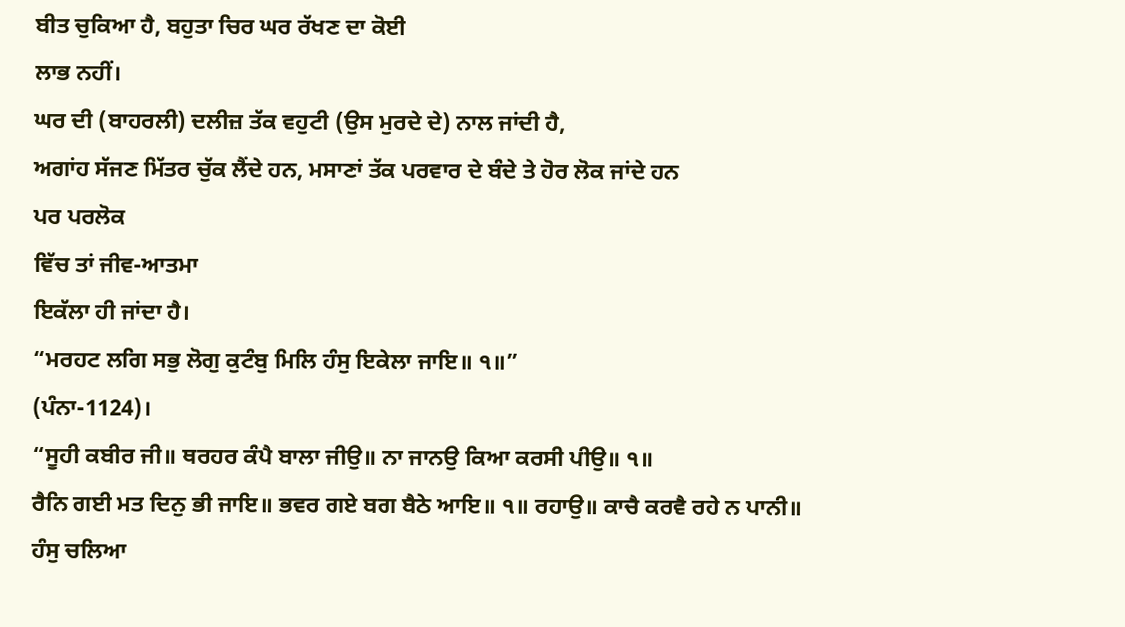ਬੀਤ ਚੁਕਿਆ ਹੈ, ਬਹੁਤਾ ਚਿਰ ਘਰ ਰੱਖਣ ਦਾ ਕੋਈ
ਲਾਭ ਨਹੀਂ।
ਘਰ ਦੀ (ਬਾਹਰਲੀ) ਦਲੀਜ਼ ਤੱਕ ਵਹੁਟੀ (ਉਸ ਮੁਰਦੇ ਦੇ) ਨਾਲ ਜਾਂਦੀ ਹੈ,
ਅਗਾਂਹ ਸੱਜਣ ਮਿੱਤਰ ਚੁੱਕ ਲੈਂਦੇ ਹਨ, ਮਸਾਣਾਂ ਤੱਕ ਪਰਵਾਰ ਦੇ ਬੰਦੇ ਤੇ ਹੋਰ ਲੋਕ ਜਾਂਦੇ ਹਨ
ਪਰ ਪਰਲੋਕ
ਵਿੱਚ ਤਾਂ ਜੀਵ-ਆਤਮਾ
ਇਕੱਲਾ ਹੀ ਜਾਂਦਾ ਹੈ।
“ਮਰਹਟ ਲਗਿ ਸਭੁ ਲੋਗੁ ਕੁਟੰਬੁ ਮਿਲਿ ਹੰਸੁ ਇਕੇਲਾ ਜਾਇ॥ ੧॥”
(ਪੰਨਾ-1124)।
“ਸੂਹੀ ਕਬੀਰ ਜੀ॥ ਥਰਹਰ ਕੰਪੈ ਬਾਲਾ ਜੀਉ॥ ਨਾ ਜਾਨਉ ਕਿਆ ਕਰਸੀ ਪੀਉ॥ ੧॥
ਰੈਨਿ ਗਈ ਮਤ ਦਿਨੁ ਭੀ ਜਾਇ॥ ਭਵਰ ਗਏ ਬਗ ਬੈਠੇ ਆਇ॥ ੧॥ ਰਹਾਉ॥ ਕਾਚੈ ਕਰਵੈ ਰਹੇ ਨ ਪਾਨੀ॥
ਹੰਸੁ ਚਲਿਆ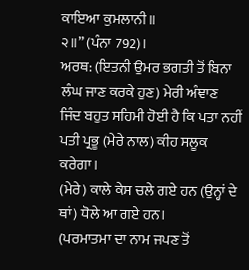ਕਾਇਆ ਕੁਮਲਾਨੀ॥
੨॥” (ਪੰਨਾ 792)।
ਅਰਥ: (ਇਤਨੀ ਉਮਰ ਭਗਤੀ ਤੋਂ ਬਿਨਾ ਲੰਘ ਜਾਣ ਕਰਕੇ ਹੁਣ) ਮੇਰੀ ਅੰਞਾਣ
ਜਿੰਦ ਬਹੁਤ ਸਹਿਮੀ ਹੋਈ ਹੈ ਕਿ ਪਤਾ ਨਹੀਂ ਪਤੀ ਪ੍ਰਭੂ (ਮੇਰੇ ਨਾਲ) ਕੀਹ ਸਲੂਕ ਕਰੇਗਾ।
(ਮੇਰੇ) ਕਾਲੇ ਕੇਸ ਚਲੇ ਗਏ ਹਨ (ਉਨ੍ਹਾਂ ਦੇ ਥਾਂ) ਧੋਲੇ ਆ ਗਏ ਹਨ।
(ਪਰਮਾਤਮਾ ਦਾ ਨਾਮ ਜਪਣ ਤੋਂ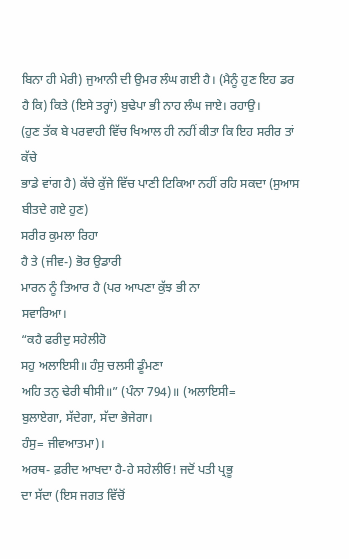ਬਿਨਾ ਹੀ ਮੇਰੀ) ਜੁਆਨੀ ਦੀ ਉਮਰ ਲੰਘ ਗਈ ਹੈ। (ਮੈਨੂੰ ਹੁਣ ਇਹ ਡਰ
ਹੈ ਕਿ) ਕਿਤੇ (ਇਸੇ ਤਰ੍ਹਾਂ) ਬੁਢੇਪਾ ਭੀ ਨਾਹ ਲੰਘ ਜਾਏ। ਰਹਾਉ।
(ਹੁਣ ਤੱਕ ਬੇ ਪਰਵਾਹੀ ਵਿੱਚ ਖਿਆਲ ਹੀ ਨਹੀਂ ਕੀਤਾ ਕਿ ਇਹ ਸਰੀਰ ਤਾਂ ਕੱਚੇ
ਭਾਡੇ ਵਾਂਗ ਹੈ) ਕੱਚੇ ਕੁੱਜੇ ਵਿੱਚ ਪਾਣੀ ਟਿਕਿਆ ਨਹੀਂ ਰਹਿ ਸਕਦਾ (ਸੁਆਸ ਬੀਤਦੇ ਗਏ ਹੁਣ)
ਸਰੀਰ ਕੁਮਲਾ ਰਿਹਾ
ਹੈ ਤੇ (ਜੀਵ-) ਭੋਰ ਉਡਾਰੀ
ਮਾਰਨ ਨੂੰ ਤਿਆਰ ਹੈ (ਪਰ ਆਪਣਾ ਕੁੱਝ ਭੀ ਨਾ
ਸਵਾਰਿਆ।
“ਕਹੈ ਫਰੀਦੁ ਸਹੇਲੀਹੋ
ਸਹੁ ਅਲਾਇਸੀ॥ ਹੰਸੁ ਚਲਸੀ ਡੂੰਮਣਾ
ਅਹਿ ਤਨੁ ਢੇਰੀ ਥੀਸੀ॥” (ਪੰਨਾ 794)॥ (ਅਲਾਇਸੀ=
ਬੁਲਾਏਗਾ, ਸੱਦੇਗਾ, ਸੱਦਾ ਭੇਜੇਗਾ।
ਹੰਸੁ= ਜੀਵਆਤਮਾ)।
ਅਰਥ- ਫ਼ਰੀਦ ਆਖਦਾ ਹੈ-ਹੇ ਸਹੇਲੀਓ! ਜਦੋਂ ਪਤੀ ਪ੍ਰਭੂ
ਦਾ ਸੱਦਾ (ਇਸ ਜਗਤ ਵਿੱਚੋਂ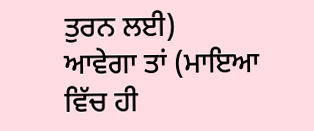ਤੁਰਨ ਲਈ)
ਆਵੇਗਾ ਤਾਂ (ਮਾਇਆ ਵਿੱਚ ਹੀ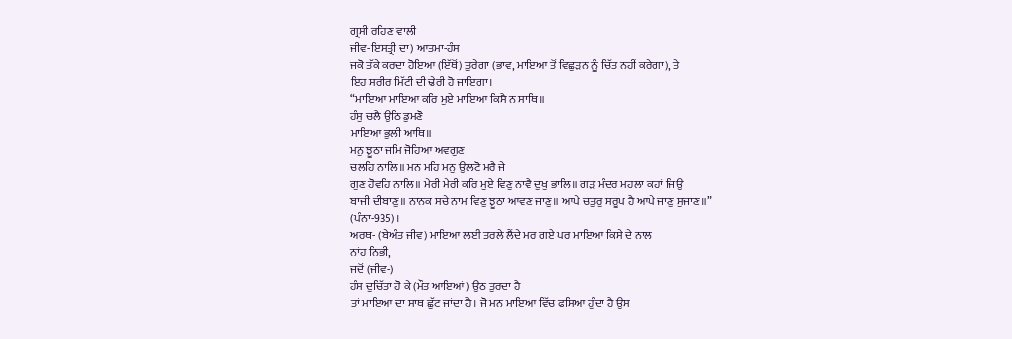ਗ੍ਰਸੀ ਰਹਿਣ ਵਾਲੀ
ਜੀਵ-ਇਸਤ੍ਰੀ ਦਾ) ਆਤਮਾ-ਹੰਸ
ਜਕੋ ਤੱਕੇ ਕਰਦਾ ਹੋਇਆ (ਇੱਥੋਂ) ਤੁਰੇਗਾ (ਭਾਵ, ਮਾਇਆ ਤੋਂ ਵਿਛੁੜਨ ਨੂੰ ਚਿੱਤ ਨਹੀਂ ਕਰੇਗਾ), ਤੇ
ਇਹ ਸਰੀਰ ਮਿੱਟੀ ਦੀ ਢੇਰੀ ਹੋ ਜਾਇਗਾ।
“ਮਾਇਆ ਮਾਇਆ ਕਰਿ ਮੁਏ ਮਾਇਆ ਕਿਸੈ ਨ ਸਾਥਿ॥
ਹੰਸੁ ਚਲੈ ਉਠਿ ਡੁਮਣੋ
ਮਾਇਆ ਭੁਲੀ ਆਥਿ॥
ਮਨੁ ਝੂਠਾ ਜਮਿ ਜੋਹਿਆ ਅਵਗੁਣ
ਚਲਹਿ ਨਾਲਿ॥ ਮਨ ਮਹਿ ਮਨੁ ਉਲਟੋ ਮਰੈ ਜੇ
ਗੁਣ ਹੋਵਹਿ ਨਾਲਿ॥ ਮੇਰੀ ਮੇਰੀ ਕਰਿ ਮੁਏ ਵਿਣੁ ਨਾਵੈ ਦੁਖੁ ਭਾਲਿ॥ ਗੜ ਮੰਦਰ ਮਹਲਾ ਕਹਾਂ ਜਿਉ
ਬਾਜੀ ਦੀਬਾਣੁ॥ ਨਾਨਕ ਸਚੇ ਨਾਮ ਵਿਣੁ ਝੂਠਾ ਆਵਣ ਜਾਣੁ॥ ਆਪੇ ਚਤੁਰੁ ਸਰੂਪ ਹੈ ਆਪੇ ਜਾਣੁ ਸੁਜਾਣ॥”
(ਪੰਨਾ-935)।
ਅਰਥ- (ਬੇਅੰਤ ਜੀਵ) ਮਾਇਆ ਲਈ ਤਰਲੇ ਲੈਂਦੇ ਮਰ ਗਏ ਪਰ ਮਾਇਆ ਕਿਸੇ ਦੇ ਨਾਲ
ਨਾਂਹ ਨਿਭੀ,
ਜਦੋਂ (ਜੀਵ-)
ਹੰਸ ਦੁਚਿੱਤਾ ਹੋ ਕੇ (ਮੌਤ ਆਇਆਂ) ਉਠ ਤੁਰਦਾ ਹੈ
ਤਾਂ ਮਾਇਆ ਦਾ ਸਾਥ ਛੁੱਟ ਜਾਂਦਾ ਹੈ। ਜੋ ਮਨ ਮਾਇਆ ਵਿੱਚ ਫਸਿਆ ਹੁੰਦਾ ਹੈ ਉਸ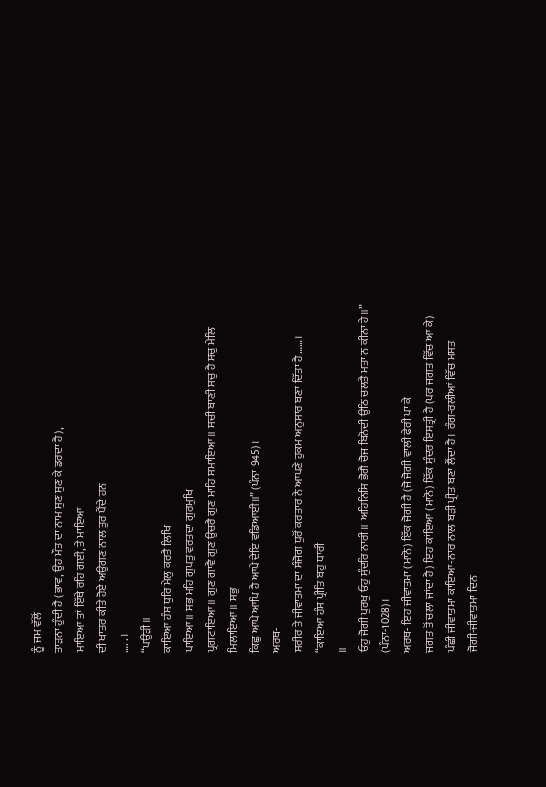ਨੂੰ ਜਮ ਵੱਲੋਂ
ਤਾੜਨਾ ਹੁੰਦੀ ਹੈ (ਭਾਵ, ਉਹ ਮੌਤ ਦਾ ਨਾਮ ਸੁਣ ਸੁਣ ਕੇ ਡਰਦਾ ਹੈ),
ਮਾਇਆ ਤਾਂ ਇੱਥੇ ਰਹਿ ਗਈ, ਤੇ ਮਾਇਆ
ਦੀ ਖਾਤਰ ਕੀਤੇ ਹੋਏ ਅਉਗਣ ਨਾਲ ਤੁਰ ਪੈਂਦੇ ਹਨ
…. . ।
“ਪਉੜੀ॥
ਕਾਇਆ ਹੰਸ ਧੁਰਿ ਮੇਲੁ ਕਰਤੈ ਲਿਖਿ
ਪਾਇਆ॥ ਸਭ ਮਹਿ ਗੁਪਤੁ ਵਰਤਦਾ ਗੁਰਮੁਖਿ
ਪ੍ਰਗਟਾਇਆ॥ ਗੁਣ ਗਾਵੈ ਗੁਣ ਉਚਰੈ ਗੁਣ ਮਾਹਿ ਸਮਾਇਆ॥ ਸਚੀ ਬਾਣੀ ਸਚੁ ਹੈ ਸਚੁ ਮੇਲਿ ਮਿਲਾਇਆ॥ ਸਭੁ
ਕਿਛੁ ਆਪੇ ਆਪਿ ਹੈ ਆਪੇ ਦੇਇ ਵਡਿਆਈ॥” (ਪੰਨਾ 945)।
ਅਰਥ-
ਸਰੀਰ ਤੇ ਜੀਵਾਤਮਾ ਦਾ ਸੰਜੋਗ ਧੁਰੋਂ ਕਰਤਾਰ ਨੇ ਆਪਣੇ ਹੁਕਮ ਅਨੁਸਾਰ ਬਣਾ ਦਿੱਤਾ ਹੈ……।
“ਕਾਇਆ ਹੰਸ ਪ੍ਰੀਤਿ ਬਹੁ ਧਾਰੀ
॥
ਓਹੁ ਜੋਗੀ ਪੁਰਖੁ ਓਹੁ ਸੁੰਦਰਿ ਨਾਰੀ॥ ਅਹਿਨਿਸਿ ਭੋਗੈ ਚੋਜ ਬਿਨੋਦੀ ਉਠਿ ਚਲਤੈ ਮਤਾ ਨ ਕੀਨਾ ਹੇ॥”
(ਪੰਨਾ-1028)।
ਅਰਥ- ਇਹ ਜੀਵਾਤਮਾ (ਮਾਨੋ) ਇੱਕ ਜੋਗੀ ਹੈ (ਜੋ ਜੋਗੀ ਵਾਲੀ ਫੇਰੀ ਪਾ ਕੇ
ਜਗਤ ਤੋਂ ਚਲਾ ਜਾਂਦਾ ਹੈ) ਇਹ ਕਾਂਇਆ (ਮਾਨੋ) ਇੱਕ ਸੁੰਦਰ ਇਸਤ੍ਰੀ ਹੈ (ਪਰ ਜਗਤ ਵਿੱਚ ਆ ਕੇ)
ਪੰਛੀ ਜੀਵਾਤਮਾ ਕਾਇਆ-ਨਾਰ ਨਾਲ ਬੜੀ ਪ੍ਰੀਤ ਬਣਾ ਲੈਂਦਾ ਹੈ। ਰੰਗ-ਰਲੀਆਂ ਵਿੱਚ ਮਸਤ
ਜੋਗੀ-ਜੀਵਾਤਮਾ ਦਿਨ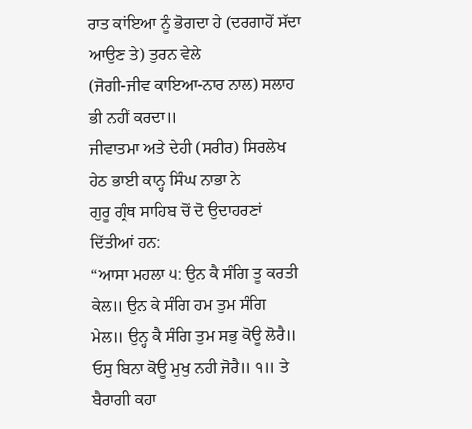ਰਾਤ ਕਾਂਇਆ ਨੂੰ ਭੋਗਦਾ ਹੇ (ਦਰਗਾਹੋਂ ਸੱਦਾ ਆਉਣ ਤੇ) ਤੁਰਨ ਵੇਲੇ
(ਜੋਗੀ-ਜੀਵ ਕਾਇਆ-ਨਾਰ ਨਾਲ) ਸਲਾਹ ਭੀ ਨਹੀਂ ਕਰਦਾ॥
ਜੀਵਾਤਮਾ ਅਤੇ ਦੇਹੀ (ਸਰੀਰ) ਸਿਰਲੇਖ ਹੇਠ ਭਾਈ ਕਾਨ੍ਹ ਸਿੰਘ ਨਾਭਾ ਨੇ
ਗੁਰੂ ਗ੍ਰੰਥ ਸਾਹਿਬ ਚੋਂ ਦੋ ਉਦਾਹਰਣਾਂ ਦਿੱਤੀਆਂ ਹਨ:
“ਆਸਾ ਮਹਲਾ ੫: ਉਨ ਕੈ ਸੰਗਿ ਤੂ ਕਰਤੀ ਕੇਲ॥ ਉਨ ਕੇ ਸੰਗਿ ਹਮ ਤੁਮ ਸੰਗਿ
ਮੇਲ॥ ਉਨ੍ਹ ਕੈ ਸੰਗਿ ਤੁਮ ਸਭੁ ਕੋਊ ਲੋਰੈ॥ ਓਸੁ ਬਿਨਾ ਕੋਊ ਮੁਖੁ ਨਹੀ ਜੋਰੈ॥ ੧॥ ਤੇ ਬੈਰਾਗੀ ਕਹਾ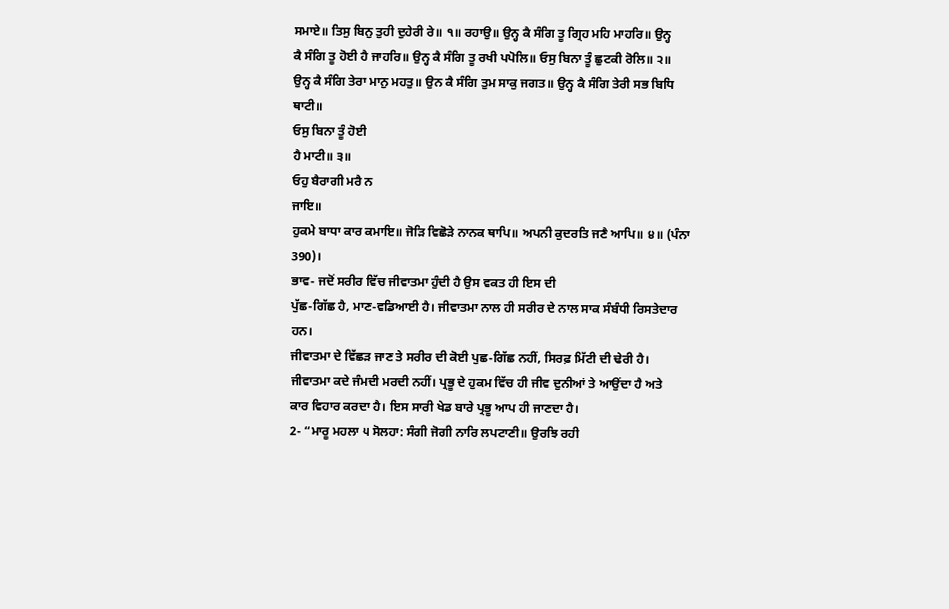ਸਮਾਏ॥ ਤਿਸੁ ਬਿਨੁ ਤੁਹੀ ਦੁਹੇਰੀ ਰੇ॥ ੧॥ ਰਹਾਉ॥ ਉਨ੍ਹ ਕੈ ਸੰਗਿ ਤੂ ਗ੍ਰਿਹ ਮਹਿ ਮਾਹਰਿ॥ ਉਨ੍ਹ
ਕੈ ਸੰਗਿ ਤੂ ਹੋਈ ਹੈ ਜਾਹਰਿ॥ ਉਨ੍ਹ ਕੈ ਸੰਗਿ ਤੂ ਰਖੀ ਪਪੋਲਿ॥ ਓਸੁ ਬਿਨਾ ਤੂੰ ਛੁਟਕੀ ਰੋਲਿ॥ ੨॥
ਉਨ੍ਹ ਕੈ ਸੰਗਿ ਤੇਰਾ ਮਾਨੁ ਮਹਤੁ॥ ਉਨ ਕੈ ਸੰਗਿ ਤੁਮ ਸਾਕੁ ਜਗਤ॥ ਉਨ੍ਹ ਕੈ ਸੰਗਿ ਤੇਰੀ ਸਭ ਬਿਧਿ
ਥਾਟੀ॥
ਓਸੁ ਬਿਨਾ ਤੂੰ ਹੋਈ
ਹੈ ਮਾਟੀ॥ ੩॥
ਓਹੁ ਬੈਰਾਗੀ ਮਰੈ ਨ
ਜਾਇ॥
ਹੁਕਮੇ ਬਾਧਾ ਕਾਰ ਕਮਾਇ॥ ਜੋੜਿ ਵਿਛੋੜੇ ਨਾਨਕ ਥਾਪਿ॥ ਅਪਨੀ ਕੁਦਰਤਿ ਜਣੈ ਆਪਿ॥ ੪॥ (ਪੰਨਾ 390)।
ਭਾਵ- ਜਦੋਂ ਸਰੀਰ ਵਿੱਚ ਜੀਵਾਤਮਾ ਹੁੰਦੀ ਹੈ ਉਸ ਵਕਤ ਹੀ ਇਸ ਦੀ
ਪੁੱਛ-ਗਿੱਛ ਹੈ, ਮਾਣ-ਵਡਿਆਈ ਹੈ। ਜੀਵਾਤਮਾ ਨਾਲ ਹੀ ਸਰੀਰ ਦੇ ਨਾਲ ਸਾਕ ਸੰਬੰਧੀ ਰਿਸਤੇਦਾਰ ਹਨ।
ਜੀਵਾਤਮਾ ਦੇ ਵਿੱਛੜ ਜਾਣ ਤੇ ਸਰੀਰ ਦੀ ਕੋਈ ਪੁਛ-ਗਿੱਛ ਨਹੀਂ, ਸਿਰਫ਼ ਮਿੱਟੀ ਦੀ ਢੇਰੀ ਹੈ।
ਜੀਵਾਤਮਾ ਕਦੇ ਜੰਮਦੀ ਮਰਦੀ ਨਹੀਂ। ਪ੍ਰਭੂ ਦੇ ਹੁਕਮ ਵਿੱਚ ਹੀ ਜੀਵ ਦੁਨੀਆਂ ਤੇ ਆਉਂਦਾ ਹੈ ਅਤੇ
ਕਾਰ ਵਿਹਾਰ ਕਰਦਾ ਹੈ। ਇਸ ਸਾਰੀ ਖੇਡ ਬਾਰੇ ਪ੍ਰਭੂ ਆਪ ਹੀ ਜਾਣਦਾ ਹੈ।
2- “ਮਾਰੂ ਮਹਲਾ ੫ ਸੋਲਹਾ: ਸੰਗੀ ਜੋਗੀ ਨਾਰਿ ਲਪਟਾਣੀ॥ ਉਰਝਿ ਰਹੀ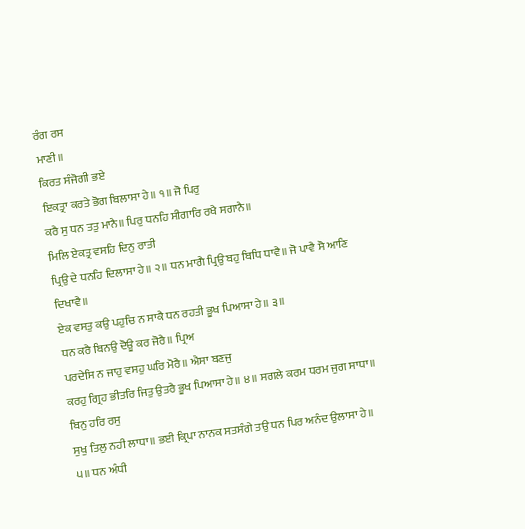ਰੰਗ ਰਸ
ਮਾਣੀ॥
ਕਿਰਤ ਸੰਜੋਗੀ ਭਏ
ਇਕਤ੍ਰਾ ਕਰਤੇ ਭੋਗ ਬਿਲਾਸਾ ਹੇ॥ ੧॥ ਜੋ ਪਿਰੁ
ਕਰੈ ਸੁ ਧਨ ਤਤੁ ਮਾਨੈ॥ ਪਿਰੁ ਧਨਹਿ ਸੀਗਾਰਿ ਰਖੈ ਸਗਾਨੈ॥
ਮਿਲਿ ਏਕਤ੍ਰ ਵਸਹਿ ਦਿਨੁ ਰਾਤੀ
ਪ੍ਰਿਉ ਦੇ ਧਨਹਿ ਦਿਲਾਸਾ ਹੇ॥ ੨॥ ਧਨ ਮਾਗੈ ਪ੍ਰਿਉ ਬਹੁ ਬਿਧਿ ਧਾਵੈ॥ ਜੋ ਪਾਵੈ ਸੋ ਆਣਿ ਦਿਖਾਵੈ॥
ਏਕ ਵਸਤੁ ਕਉ ਪਹੁਚਿ ਨ ਸਾਕੈ ਧਨ ਰਹਤੀ ਭੂਖ ਪਿਆਸਾ ਹੇ॥ ੩॥
ਧਨ ਕਰੈ ਬਿਨਉ ਦੋਊ ਕਰ ਜੋਰੈ॥ ਪ੍ਰਿਅ
ਪਰਦੇਸਿ ਨ ਜਾਹੁ ਵਸਹੁ ਘਰਿ ਮੋਰੈ॥ ਐਸਾ ਬਣਜੁ
ਕਰਹੁ ਗ੍ਰਿਹ ਭੀਤਰਿ ਜਿਤੁ ਉਤਰੈ ਭੂਖ ਪਿਆਸਾ ਹੇ॥ ੪॥ ਸਗਲੇ ਕਰਮ ਧਰਮ ਜੁਗ ਸਾਧਾ॥ ਬਿਨੁ ਹਰਿ ਰਸੁ
ਸੁਖੁ ਤਿਲੁ ਨਹੀ ਲਾਧਾ॥ ਭਈ ਕ੍ਰਿਪਾ ਨਾਨਕ ਸਤਸੰਗੇ ਤਉ ਧਨ ਪਿਰ ਅਨੰਦ ਉਲਾਸਾ ਹੇ॥ ੫॥ ਧਨ ਅੰਧੀ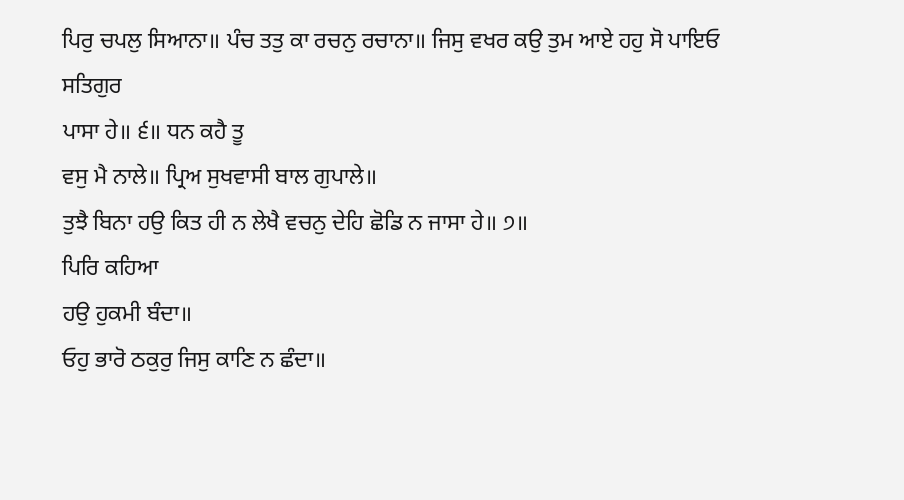ਪਿਰੁ ਚਪਲੁ ਸਿਆਨਾ॥ ਪੰਚ ਤਤੁ ਕਾ ਰਚਨੁ ਰਚਾਨਾ॥ ਜਿਸੁ ਵਖਰ ਕਉ ਤੁਮ ਆਏ ਹਹੁ ਸੋ ਪਾਇਓ ਸਤਿਗੁਰ
ਪਾਸਾ ਹੇ॥ ੬॥ ਧਨ ਕਹੈ ਤੂ
ਵਸੁ ਮੈ ਨਾਲੇ॥ ਪ੍ਰਿਅ ਸੁਖਵਾਸੀ ਬਾਲ ਗੁਪਾਲੇ॥
ਤੁਝੈ ਬਿਨਾ ਹਉ ਕਿਤ ਹੀ ਨ ਲੇਖੈ ਵਚਨੁ ਦੇਹਿ ਛੋਡਿ ਨ ਜਾਸਾ ਹੇ॥ ੭॥
ਪਿਰਿ ਕਹਿਆ
ਹਉ ਹੁਕਮੀ ਬੰਦਾ॥
ਓਹੁ ਭਾਰੋ ਠਕੁਰੁ ਜਿਸੁ ਕਾਣਿ ਨ ਛੰਦਾ॥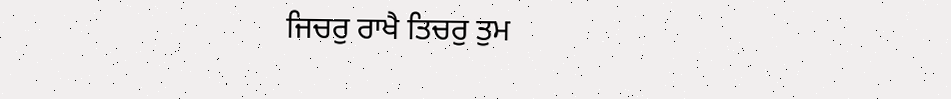ਜਿਚਰੁ ਰਾਖੈ ਤਿਚਰੁ ਤੁਮ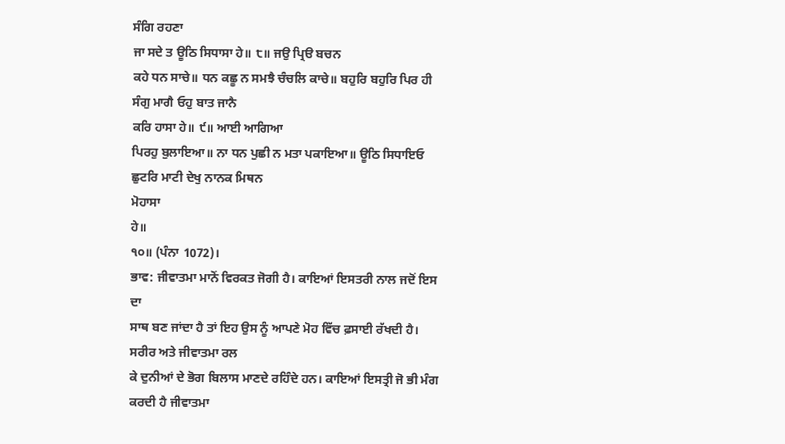ਸੰਗਿ ਰਹਣਾ
ਜਾ ਸਦੇ ਤ ਊਠਿ ਸਿਧਾਸਾ ਹੇ॥ ੮॥ ਜਉ ਪ੍ਰਿੳ ਬਚਨ
ਕਹੇ ਧਨ ਸਾਚੇ॥ ਧਨ ਕਛੂ ਨ ਸਮਝੈ ਚੰਚਲਿ ਕਾਚੇ॥ ਬਹੁਰਿ ਬਹੁਰਿ ਪਿਰ ਹੀ ਸੰਗੁ ਮਾਗੈ ਓਹੁ ਬਾਤ ਜਾਨੈ
ਕਰਿ ਹਾਸਾ ਹੇ॥ ੯॥ ਆਈ ਆਗਿਆ
ਪਿਰਹੁ ਬੁਲਾਇਆ॥ ਨਾ ਧਨ ਪੁਛੀ ਨ ਮਤਾ ਪਕਾਇਆ॥ ਊਠਿ ਸਿਧਾਇਓ ਛੁਟਰਿ ਮਾਟੀ ਦੇਖੁ ਨਾਨਕ ਮਿਥਨ
ਮੋਹਾਸਾ
ਹੇ॥
੧੦॥ (ਪੰਨਾ 1072)।
ਭਾਵ: ਜੀਵਾਤਮਾ ਮਾਨੋਂ ਵਿਰਕਤ ਜੋਗੀ ਹੈ। ਕਾਇਆਂ ਇਸਤਰੀ ਨਾਲ ਜਦੋਂ ਇਸ ਦਾ
ਸਾਥ ਬਣ ਜਾਂਦਾ ਹੈ ਤਾਂ ਇਹ ਉਸ ਨੂੰ ਆਪਣੇ ਮੋਹ ਵਿੱਚ ਫ਼ਸਾਈ ਰੱਖਦੀ ਹੈ। ਸਰੀਰ ਅਤੇ ਜੀਵਾਤਮਾ ਰਲ
ਕੇ ਦੁਨੀਆਂ ਦੇ ਭੋਗ ਬਿਲਾਸ ਮਾਣਦੇ ਰਹਿੰਦੇ ਹਨ। ਕਾਇਆਂ ਇਸਤ੍ਰੀ ਜੋ ਭੀ ਮੰਗ ਕਰਦੀ ਹੈ ਜੀਵਾਤਮਾ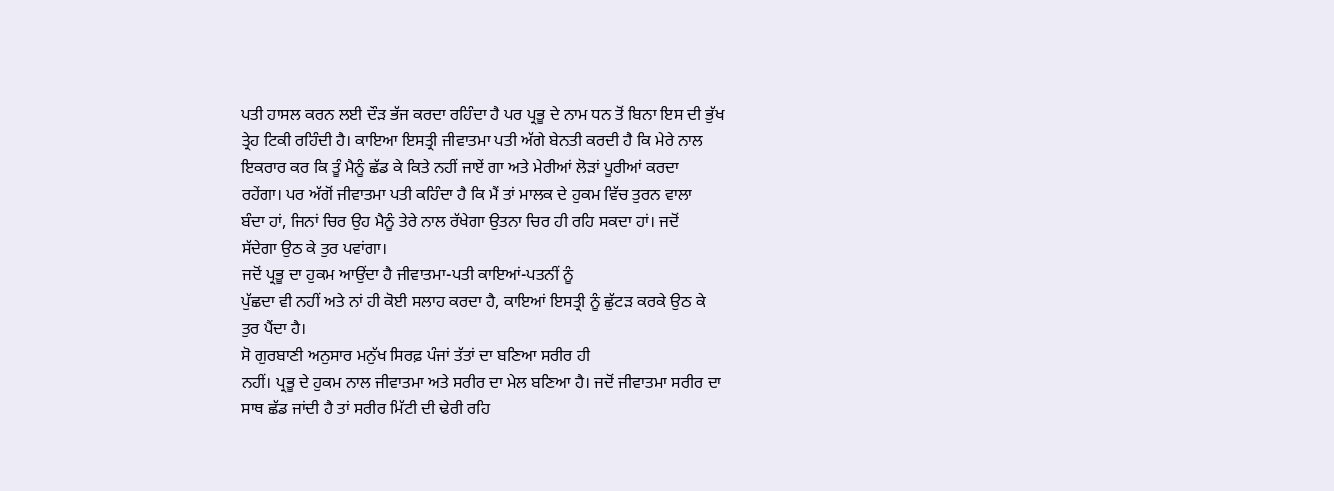ਪਤੀ ਹਾਸਲ ਕਰਨ ਲਈ ਦੌੜ ਭੱਜ ਕਰਦਾ ਰਹਿੰਦਾ ਹੈ ਪਰ ਪ੍ਰਭੂ ਦੇ ਨਾਮ ਧਨ ਤੋਂ ਬਿਨਾ ਇਸ ਦੀ ਭੁੱਖ
ਤ੍ਰੇਹ ਟਿਕੀ ਰਹਿੰਦੀ ਹੈ। ਕਾਇਆ ਇਸਤ੍ਰੀ ਜੀਵਾਤਮਾ ਪਤੀ ਅੱਗੇ ਬੇਨਤੀ ਕਰਦੀ ਹੈ ਕਿ ਮੇਰੇ ਨਾਲ
ਇਕਰਾਰ ਕਰ ਕਿ ਤੂੰ ਮੈਨੂੰ ਛੱਡ ਕੇ ਕਿਤੇ ਨਹੀਂ ਜਾਏਂ ਗਾ ਅਤੇ ਮੇਰੀਆਂ ਲੋੜਾਂ ਪੂਰੀਆਂ ਕਰਦਾ
ਰਹੇਂਗਾ। ਪਰ ਅੱਗੋਂ ਜੀਵਾਤਮਾ ਪਤੀ ਕਹਿੰਦਾ ਹੈ ਕਿ ਮੈਂ ਤਾਂ ਮਾਲਕ ਦੇ ਹੁਕਮ ਵਿੱਚ ਤੁਰਨ ਵਾਲਾ
ਬੰਦਾ ਹਾਂ, ਜਿਨਾਂ ਚਿਰ ਉਹ ਮੈਨੂੰ ਤੇਰੇ ਨਾਲ ਰੱਖੇਗਾ ਉਤਨਾ ਚਿਰ ਹੀ ਰਹਿ ਸਕਦਾ ਹਾਂ। ਜਦੋਂ
ਸੱਦੇਗਾ ਉਠ ਕੇ ਤੁਰ ਪਵਾਂਗਾ।
ਜਦੋਂ ਪ੍ਰਭੂ ਦਾ ਹੁਕਮ ਆਉਂਦਾ ਹੈ ਜੀਵਾਤਮਾ-ਪਤੀ ਕਾਇਆਂ-ਪਤਨੀਂ ਨੂੰ
ਪੁੱਛਦਾ ਵੀ ਨਹੀਂ ਅਤੇ ਨਾਂ ਹੀ ਕੋਈ ਸਲਾਹ ਕਰਦਾ ਹੈ, ਕਾਇਆਂ ਇਸਤ੍ਰੀ ਨੂੰ ਛੁੱਟੜ ਕਰਕੇ ਉਠ ਕੇ
ਤੁਰ ਪੈਂਦਾ ਹੈ।
ਸੋ ਗੁਰਬਾਣੀ ਅਨੁਸਾਰ ਮਨੁੱਖ ਸਿਰਫ਼ ਪੰਜਾਂ ਤੱਤਾਂ ਦਾ ਬਣਿਆ ਸਰੀਰ ਹੀ
ਨਹੀਂ। ਪ੍ਰਭੂ ਦੇ ਹੁਕਮ ਨਾਲ ਜੀਵਾਤਮਾ ਅਤੇ ਸਰੀਰ ਦਾ ਮੇਲ ਬਣਿਆ ਹੈ। ਜਦੋਂ ਜੀਵਾਤਮਾ ਸਰੀਰ ਦਾ
ਸਾਥ ਛੱਡ ਜਾਂਦੀ ਹੈ ਤਾਂ ਸਰੀਰ ਮਿੱਟੀ ਦੀ ਢੇਰੀ ਰਹਿ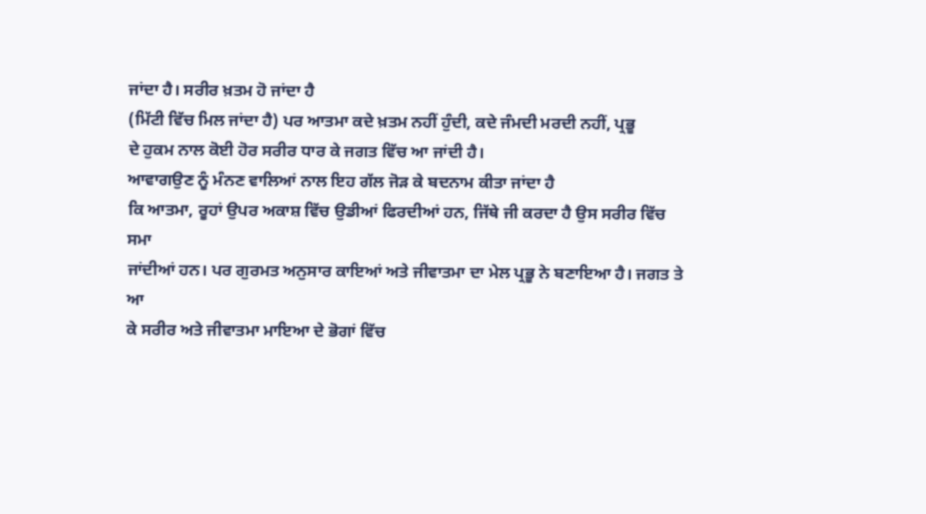ਜਾਂਦਾ ਹੈ। ਸਰੀਰ ਖ਼ਤਮ ਹੋ ਜਾਂਦਾ ਹੈ
(ਮਿੱਟੀ ਵਿੱਚ ਮਿਲ ਜਾਂਦਾ ਹੈ) ਪਰ ਆਤਮਾ ਕਦੇ ਖ਼ਤਮ ਨਹੀਂ ਹੁੰਦੀ, ਕਦੇ ਜੰਮਦੀ ਮਰਦੀ ਨਹੀਂ, ਪ੍ਰਭੂ
ਦੇ ਹੁਕਮ ਨਾਲ ਕੋਈ ਹੋਰ ਸਰੀਰ ਧਾਰ ਕੇ ਜਗਤ ਵਿੱਚ ਆ ਜਾਂਦੀ ਹੈ।
ਆਵਾਗਉਣ ਨੂੰ ਮੰਨਣ ਵਾਲਿਆਂ ਨਾਲ ਇਹ ਗੱਲ ਜੋੜ ਕੇ ਬਦਨਾਮ ਕੀਤਾ ਜਾਂਦਾ ਹੈ
ਕਿ ਆਤਮਾ, ਰੂਹਾਂ ਉਪਰ ਅਕਾਸ਼ ਵਿੱਚ ਉਡੀਆਂ ਫਿਰਦੀਆਂ ਹਨ, ਜਿੱਥੇ ਜੀ ਕਰਦਾ ਹੈ ਉਸ ਸਰੀਰ ਵਿੱਚ ਸਮਾ
ਜਾਂਦੀਆਂ ਹਨ। ਪਰ ਗੁਰਮਤ ਅਨੁਸਾਰ ਕਾਇਆਂ ਅਤੇ ਜੀਵਾਤਮਾ ਦਾ ਮੇਲ ਪ੍ਰਭੂ ਨੇ ਬਣਾਇਆ ਹੈ। ਜਗਤ ਤੇ ਆ
ਕੇ ਸਰੀਰ ਅਤੇ ਜੀਵਾਤਮਾ ਮਾਇਆ ਦੇ ਭੋਗਾਂ ਵਿੱਚ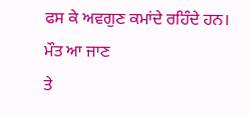ਫਸ ਕੇ ਅਵਗੁਣ ਕਮਾਂਦੇ ਰਹਿੰਦੇ ਹਨ। ਮੌਤ ਆ ਜਾਣ
ਤੇ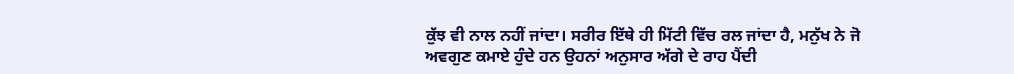ਕੁੱਝ ਵੀ ਨਾਲ ਨਹੀਂ ਜਾਂਦਾ। ਸਰੀਰ ਇੱਥੇ ਹੀ ਮਿੱਟੀ ਵਿੱਚ ਰਲ ਜਾਂਦਾ ਹੈ, ਮਨੁੱਖ ਨੇ ਜੋ
ਅਵਗੁਣ ਕਮਾਏ ਹੁੰਦੇ ਹਨ ਉਹਨਾਂ ਅਨੁਸਾਰ ਅੱਗੇ ਦੇ ਰਾਹ ਪੈਂਦੀ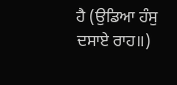ਹੈ (ਉਡਿਆ ਹੰਸੁ ਦਸਾਏ ਰਾਹ॥)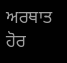ਅਰਥਾਤ ਹੋਰ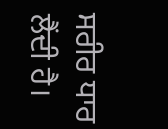ਸਰੀਰ ਧਾਰ ਲੈਂਦੀ ਹੈ।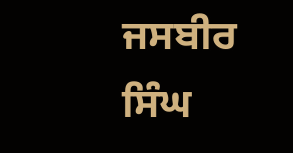ਜਸਬੀਰ ਸਿੰਘ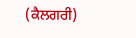(ਕੈਲਗਰੀ)